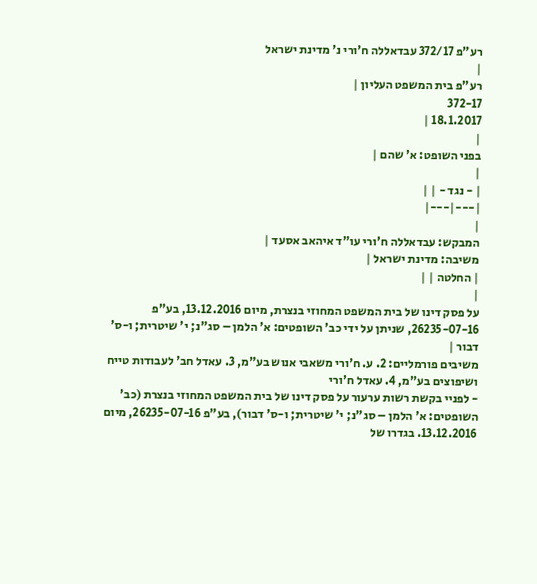רע"פ 372/17 עבדאללה ח'ורי נ' מדינת ישראל
|
רע"פ בית המשפט העליון |
372-17
18.1.2017 |
|
בפני השופט: א' שהם |
|
| - נגד - | |
|---|---|
|
המבקש: עבדאללה ח'ורי עו"ד איהאב אסעד |
משיבה: מדינת ישראל |
| החלטה | |
|
על פסק דינו של בית המשפט המחוזי בנצרת, מיום 13.12.2016, בע"פ 26235-07-16, שניתן על ידי כב' השופטים: א' הלמן – סג"נ; י' שיטרית; ו-ס' דבור |
משיבים פורמליים: 2. ע. ח'ורי משאבי אנוש בע"מ, 3. עאדל חב' לעבודות טייח ושיפוצים בע"מ, 4. עאדל ח'ורי
- לפניי בקשת רשות ערעור על פסק דינו של בית המשפט המחוזי בנצרת (כב' השופטים: א' הלמן – סג"נ; י' שיטרית; ו-ס' דבור), בע"פ 26235-07-16, מיום 13.12.2016. בגדרו של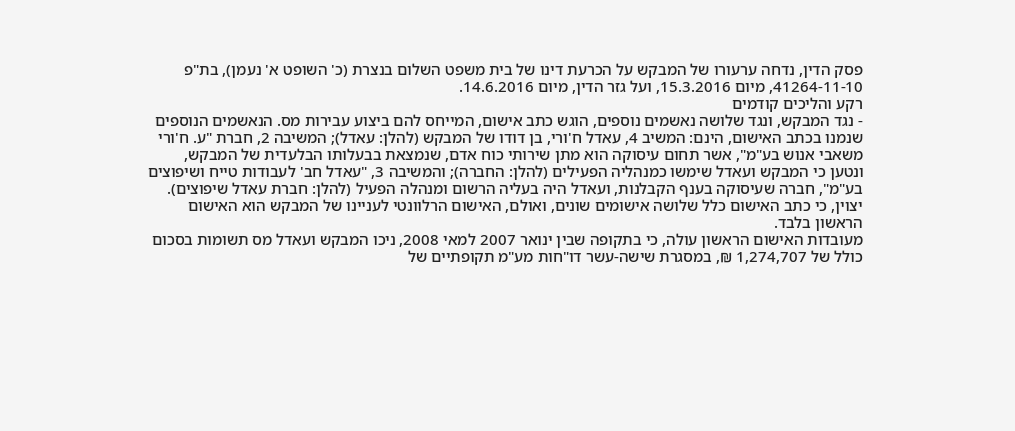פסק הדין, נדחה ערעורו של המבקש על הכרעת דינו של בית משפט השלום בנצרת (כ' השופט א' נעמן), בת"פ 41264-11-10, מיום 15.3.2016, ועל גזר הדין, מיום 14.6.2016.
רקע והליכים קודמים
- נגד המבקש, ונגד שלושה נאשמים נוספים, הוגש כתב אישום, המייחס להם ביצוע עבירות מס. הנאשמים הנוספים שנמנו בכתב האישום, הינם: המשיב 4, עאדל ח'ורי, בן דודו של המבקש (להלן: עאדל); המשיבה 2, חברת "ע. ח'ורי משאבי אנוש בע"מ", אשר תחום עיסוקה הוא מתן שירותי כוח אדם, שנמצאת בבעלותו הבלעדית של המבקש, ונטען כי המבקש ועאדל שימשו כמנהליה הפעילים (להלן: החברה); והמשיבה 3, "עאדל חב' לעבודות טייח ושיפוצים בע"מ", חברה שעיסוקה בענף הקבלנות, ועאדל היה בעליה הרשום ומנהלה הפעיל (להלן: חברת עאדל שיפוצים). יצוין, כי כתב האישום כלל שלושה אישומים שונים, ואולם, האישום הרלוונטי לעניינו של המבקש הוא האישום הראשון בלבד.
מעובדות האישום הראשון עולה, כי בתקופה שבין ינואר 2007 למאי 2008, ניכו המבקש ועאדל מס תשומות בסכום כולל של 1,274,707 ₪, במסגרת שישה-עשר דו"חות מע"מ תקופתיים של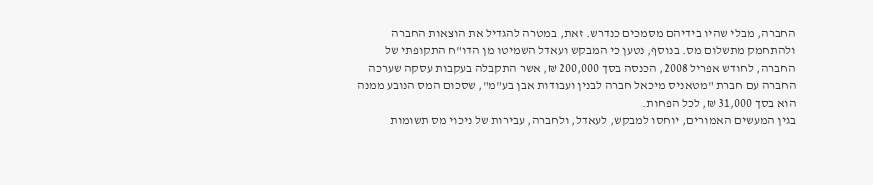החברה, מבלי שהיו בידיהם מסמכים כנדרש. זאת, במטרה להגדיל את הוצאות החברה ולהתחמק מתשלום מס. בנוסף, נטען כי המבקש ועאדל השמיטו מן הדו"ח התקופתי של החברה, לחודש אפריל 2008, הכנסה בסך 200,000 ₪, אשר התקבלה בעקבות עסקה שערכה החברה עם חברת "מטאניס מיכאל חברה לבנין ועבודות אבן בע"מ", שסכום המס הנובע ממנה הוא בסך 31,000 ₪, לכל הפחות.
בגין המעשים האמורים, יוחסו למבקש, לעאדל, ולחברה, עבירות של ניכוי מס תשומות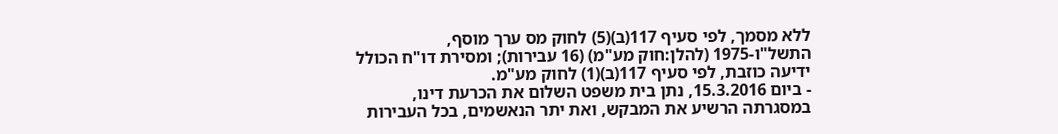ללא מסמך, לפי סעיף 117(ב)(5) לחוק מס ערך מוסף, התשל"ו-1975 (להלן:חוק מע"מ) (16 עבירות); ומסירת דו"ח הכולל ידיעה כוזבת, לפי סעיף 117(ב)(1) לחוק מע"מ.
- ביום 15.3.2016, נתן בית משפט השלום את הכרעת דינו, במסגרתה הרשיע את המבקש, ואת יתר הנאשמים, בכל העבירות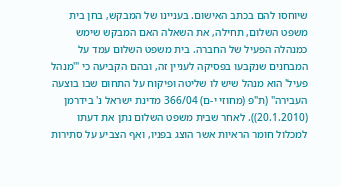שיוחסו להם בכתב האישום. בעניינו של המבקש, בחן בית משפט השלום, תחילה, את השאלה האם המבקש שימש כמנהלה הפעיל של החברה. בית משפט השלום עמד על המבחנים שנקבעו בפסיקה לעניין זה, ובהם הקביעה כי "'מנהל פעיל' הוא מנהל שיש לו שליטה ופיקוח על התחום שבו בוצעה העבירה" (ת"פ (מחוזי י-ם) 366/04 מדינת ישראל נ' בידרמן (20.1.2010)). לאחר שבית משפט השלום נתן את דעתו למכלול חומר הראיות אשר הוצג בפניו, ואף הצביע על סתירות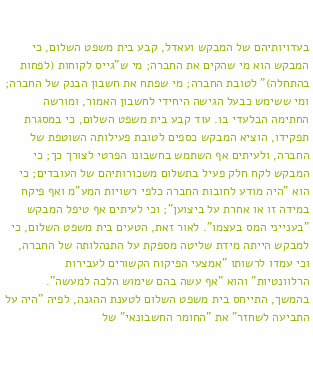בעדויותיהם של המבקש ועאדל, קבע בית משפט השלום, כי המבקש הוא מי שהקים את החברה; מי ש"גייס לקוחות (לפחות בהתחלה)" לטובת החברה; מי שפתח את חשבון הבנק של החברה; ומי ששימש כבעל הגישה היחידי לחשבון האמור, ומורשה החתימה הבלעדי בו. עוד קבע בית משפט השלום, כי במסגרת תפקידו, הוציא המבקש כספים לטובת פעילותה השוטפת של החברה, ולעיתים אף השתמש בחשבונו הפרטי לצורך כך; כי המבקש לקח חלק פעיל בתשלום משכורותיהם של העובדים; כי הוא "היה מודע לחובות החברה כלפי רשויות המע"מ ואף פיקח במידה זו או אחרת על ביצוען"; וכי לעיתים אף טיפל המבקש "בענייני המס בעצמו". לאור זאת, הטעים בית משפט השלום, כי למבקש הייתה מידת שליטה מספקת על התנהלותה של החברה, וכי עמדו לרשותו "אמצעי הפיקוח הקשורים לעבירות הרלוונטיות" והוא "אף עשה בהם שימוש הלכה למעשה".
בהמשך, התייחס בית משפט השלום לטענת ההגנה, לפיה "היה על התביעה לשחזר" את "החומר החשבונאי" של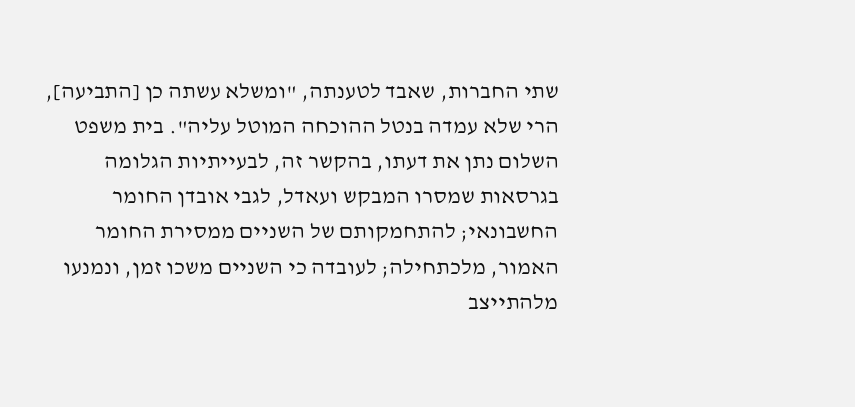שתי החברות, שאבד לטענתה, "ומשלא עשתה כן [התביעה], הרי שלא עמדה בנטל ההוכחה המוטל עליה". בית משפט השלום נתן את דעתו, בהקשר זה, לבעייתיות הגלומה בגרסאות שמסרו המבקש ועאדל, לגבי אובדן החומר החשבונאי; להתחמקותם של השניים ממסירת החומר האמור, מלכתחילה; לעובדה כי השניים משכו זמן, ונמנעו מלהתייצב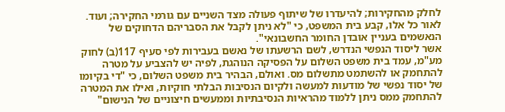לחלק מהחקירות; להיעדרו של שיתוף פעולה מצד השניים עם גורמי החקירה; ועוד. לאור כל אלו, קבע בית המשפט, כי "לא ניתן לקבל את הסבריהם הדחוקים של הנאשמים בעניין אובדן החומר החשבונאי".
אשר ליסוד הנפשי הנדרש, לשם הרשעתו של נאשם בעבירות לפי סעיף 117(ב) לחוק מע"מ, עמד בית משפט השלום על הפסיקה הנוהגת, לפיה יש להצביע על מטרה להתחמק או להשתמט מתשלום מס. ואולם, הבהיר בית משפט השלום, כי "די בקיומו של יסוד נפשי של מודעות למעשה ולקיום הנסיבות הבלתי חוקיות, ואילו את המטרה להתחמק ממס ניתן ללמוד מהראיות הנסיבתיות וממעשים חיצוניים של הנישום"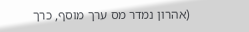(אהרון נמדר מס ערך מוסף, כרך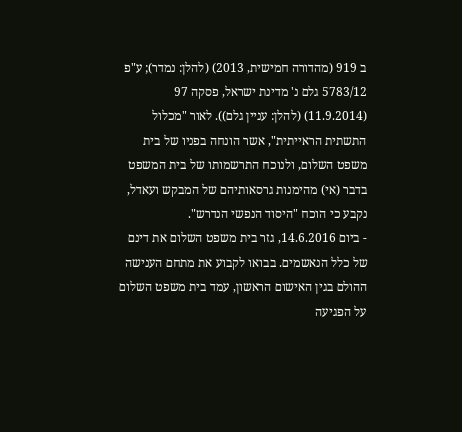ב 919 (מהדורה חמישית, 2013) (להלן: נמדר); ע"פ 5783/12 גלם נ' מדינת ישראל, פסקה 97 (11.9.2014) (להלן: עניין גלם)). לאור "מכלול התשתית הראייתית", אשר הונחה בפניו של בית משפט השלום, ולנוכח התרשמותו של בית המשפט בדבר (אי) מהימנות גרסאותיהם של המבקש ועאדל, נקבע כי הוכח "היסוד הנפשי הנדרש".
- ביום 14.6.2016, גזר בית משפט השלום את דינם של כלל הנאשמים. בבואו לקבוע את מתחם הענישה ההולם בגין האישום הראשון, עמד בית משפט השלום על הפגיעה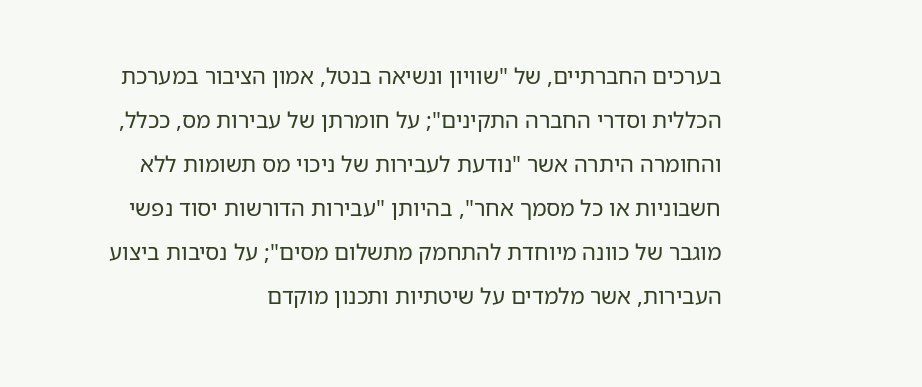בערכים החברתיים, של "שוויון ונשיאה בנטל, אמון הציבור במערכת הכללית וסדרי החברה התקינים"; על חומרתן של עבירות מס, ככלל, והחומרה היתרה אשר "נודעת לעבירות של ניכוי מס תשומות ללא חשבוניות או כל מסמך אחר", בהיותן "עבירות הדורשות יסוד נפשי מוגבר של כוונה מיוחדת להתחמק מתשלום מסים"; על נסיבות ביצוע העבירות, אשר מלמדים על שיטתיות ותכנון מוקדם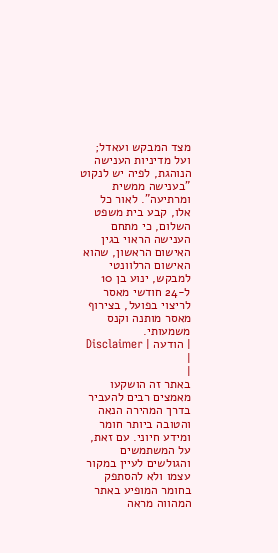מצד המבקש ועאדל; ועל מדיניות הענישה הנוהגת, לפיה יש לנקוט "בענישה ממשית ומרתיעה". לאור כל אלו, קבע בית משפט השלום, כי מתחם הענישה הראוי בגין האישום הראשון, שהוא האישום הרלוונטי למבקש, ינוע בן 10 ל-24 חודשי מאסר לריצוי בפועל, בצירוף מאסר מותנה וקנס משמעותי.
| הודעה | Disclaimer |
|
באתר זה הושקעו מאמצים רבים להעביר בדרך המהירה הנאה והטובה ביותר חומר ומידע חיוני. עם זאת, על המשתמשים והגולשים לעיין במקור עצמו ולא להסתפק בחומר המופיע באתר המהווה מראה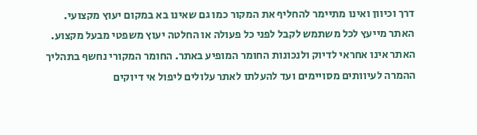דרך וכיוון ואינו מתיימר להחליף את המקור כמו גם שאינו בא במקום יעוץ מקצועי. האתר מייעץ לכל משתמש לקבל לפני כל פעולה או החלטה יעוץ משפטי מבעל מקצוע. האתר אינו אחראי לדיוק ולנכונות החומר המופיע באתר. החומר המקורי נחשף בתהליך ההמרה לעיוותים מסויימים ועד להעלתו לאתר עלולים ליפול אי דיוקים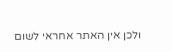ולכן אין האתר אחראי לשום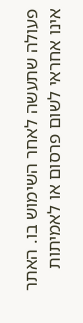פעולה שתעשה לאחר השימוש בו. האתר אינו אחראי לשום פרסום או לאמיתות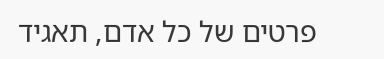פרטים של כל אדם, תאגיד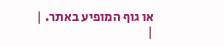או גוף המופיע באתר. |
|